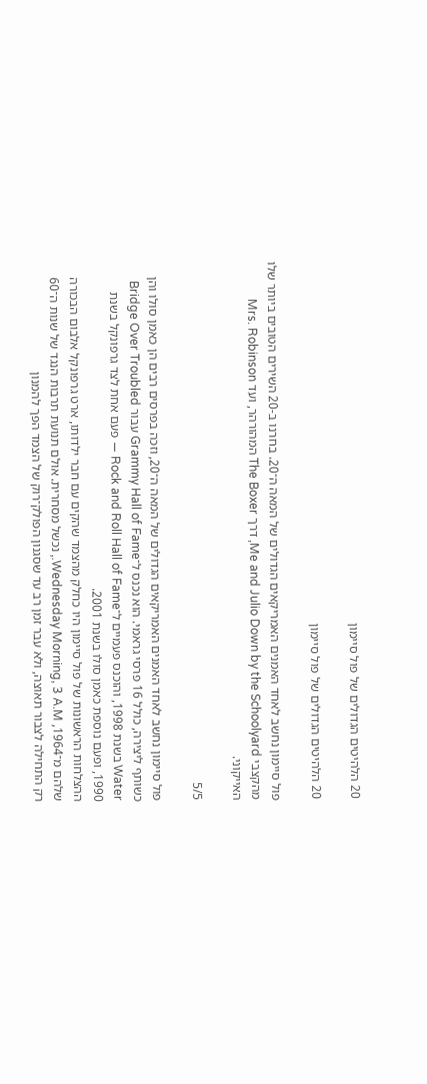20 הלהיטים הגדולים של פול סיימון

20 הלהיטים הגדולים של פול סיימון

פול סיימון נחשב לאחד האמנים האמריקאים הגדולים של המאה ה־20. בחרנו ב-20 השירים הטובים ביותר שלו  מהקצבי Me and Julio Down by the Schoolyard, דרך The Boxer המהורהר, ועד Mrs. Robinson האייקוני.

5/5

פול סיימון נחשב לאחד האמנים האמריקאים הגדולים של המאה ה־20, וזכה בפרסים רבים הן כאמן סולו והן כשותף ליצירה, כולל 16 פרסי גראמי. הוא נכנס ל־Grammy Hall of Fame עבור Bridge Over Troubled Water בשנת 1998, והוכנס פעמיים ל־Rock and Roll Hall of Fame — פעם אחת לצד גרפונקל בשנת 1990, ופעם נוספת כאמן סולו בשנת 2001.
ההצלחות הראשונות של פול סיימון היו כחלק מהצמד שהקים עם חבר ילדותו, ארט גרפונקל אלבום הבכורה שלהם מ־1964, Wednesday Morning, 3 A.M., נכשל מסחרית. אולם תנועת תרבות הנגד של שנות ה־60 רק התחילה לצבור תאוצה, ולא עבר זמן רב עד שסגנון הפולק־רוק של הצמד הפך להמנון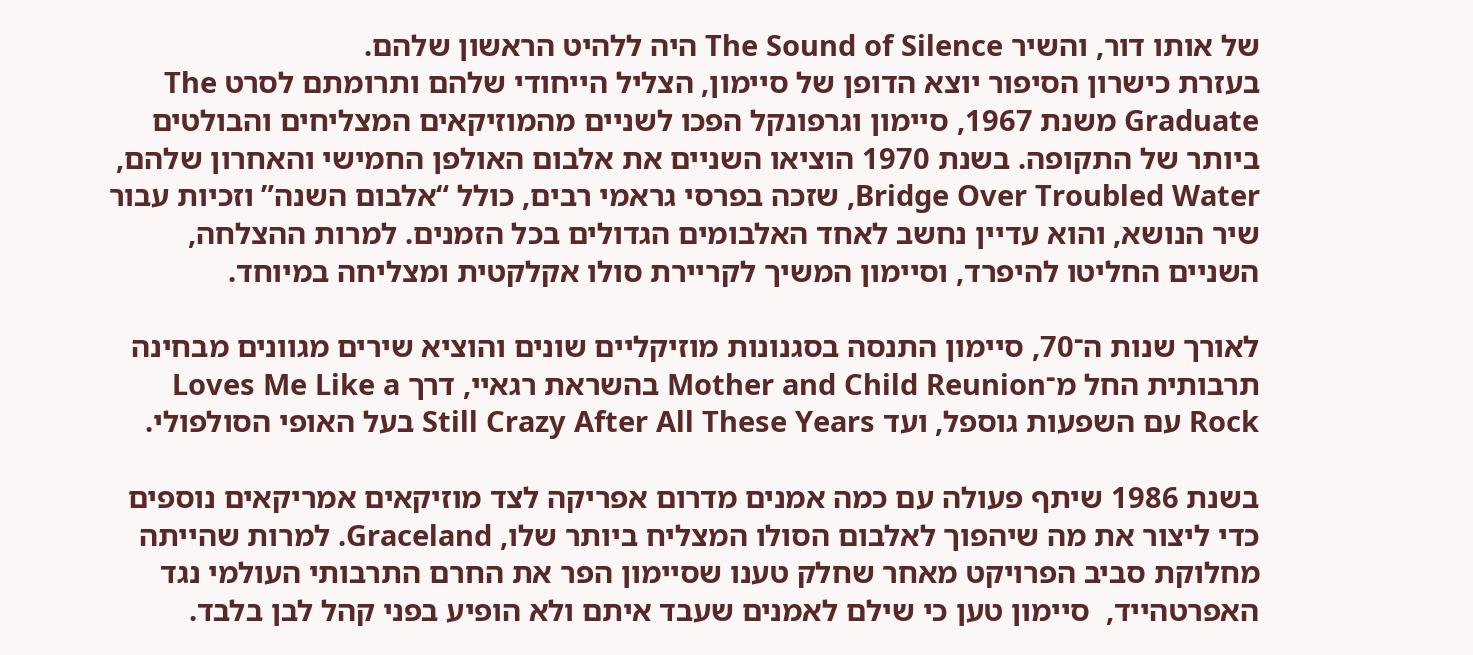של אותו דור, והשיר The Sound of Silence היה ללהיט הראשון שלהם.
בעזרת כישרון הסיפור יוצא הדופן של סיימון, הצליל הייחודי שלהם ותרומתם לסרט The Graduate משנת 1967, סיימון וגרפונקל הפכו לשניים מהמוזיקאים המצליחים והבולטים ביותר של התקופה. בשנת 1970 הוציאו השניים את אלבום האולפן החמישי והאחרון שלהם, Bridge Over Troubled Water, שזכה בפרסי גראמי רבים, כולל “אלבום השנה” וזכיות עבור שיר הנושא, והוא עדיין נחשב לאחד האלבומים הגדולים בכל הזמנים. למרות ההצלחה, השניים החליטו להיפרד, וסיימון המשיך לקריירת סולו אקלקטית ומצליחה במיוחד.

לאורך שנות ה־70, סיימון התנסה בסגנונות מוזיקליים שונים והוציא שירים מגוונים מבחינה תרבותית החל מ־Mother and Child Reunion בהשראת רגאיי, דרך Loves Me Like a Rock עם השפעות גוספל, ועד Still Crazy After All These Years בעל האופי הסולפולי.

בשנת 1986 שיתף פעולה עם כמה אמנים מדרום אפריקה לצד מוזיקאים אמריקאים נוספים כדי ליצור את מה שיהפוך לאלבום הסולו המצליח ביותר שלו, Graceland. למרות שהייתה מחלוקת סביב הפרויקט מאחר שחלק טענו שסיימון הפר את החרם התרבותי העולמי נגד האפרטהייד,  סיימון טען כי שילם לאמנים שעבד איתם ולא הופיע בפני קהל לבן בלבד.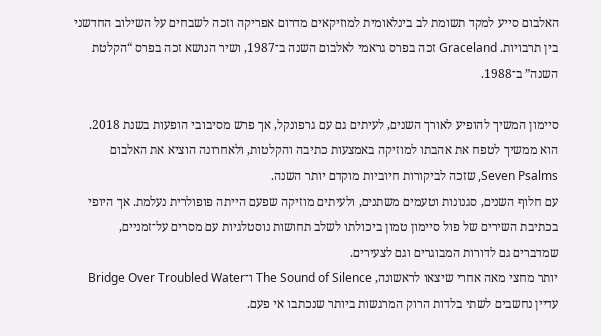האלבום סייע למקד תשומת לב בינלאומית למוזיקאים מדרום אפריקה וזכה לשבחים על השילוב החדשני בין תרבויות. Graceland זכה בפרס גראמי לאלבום השנה ב־1987, ושיר הנושא זכה בפרס “הקלטת השנה” ב־1988.

סיימון המשיך להופיע לאורך השנים, לעיתים גם עם גרפונקל, אך פרש מסיבובי הופעות בשנת 2018. הוא ממשיך לטפח את אהבתו למוזיקה באמצעות כתיבה והקלטות, ולאחרונה הוציא את האלבום Seven Psalms, שזכה לביקורות חיוביות מוקדם יותר השנה.
עם חלוף השנים, סגנונות וטעמים משתנים, ולעיתים מוזיקה שפעם הייתה פופולרית נעלמת. אך היופי בכתיבת השירים של פול סיימון טמון ביכולתו לשלב תחושות נוסטלגיות עם מסרים על־זמניים, שמדברים גם לדורות המבוגרים וגם לצעירים.
יותר מחצי מאה אחרי שיצאו לראשונה, The Sound of Silence ו־Bridge Over Troubled Water עדיין נחשבים לשתי בלדות הרוק המרגשות ביותר שנכתבו אי פעם.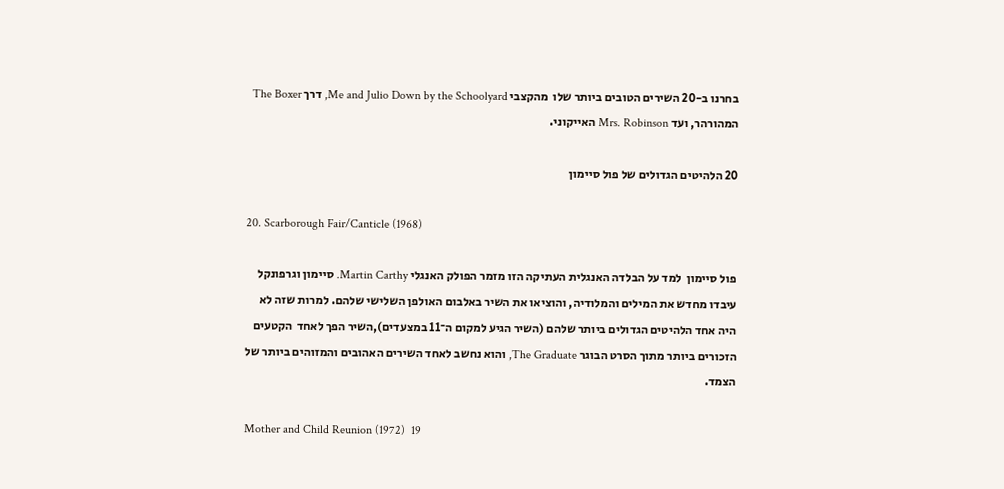בחרנו ב-20 השירים הטובים ביותר שלו  מהקצבי Me and Julio Down by the Schoolyard, דרך The Boxer המהורהר, ועד Mrs. Robinson האייקוני.

20 הלהיטים הגדולים של פול סיימון

20. Scarborough Fair/Canticle (1968)

פול סיימון  למד על הבלדה האנגלית העתיקה הזו מזמר הפולק האנגלי Martin Carthy. סיימון וגרפונקל עיבדו מחדש את המילים והמלודיה, והוציאו את השיר באלבום האולפן השלישי שלהם. למרות שזה לא היה אחד הלהיטים הגדולים ביותר שלהם (השיר הגיע למקום ה־11 במצעדים),השיר הפך לאחד  הקטעים הזכורים ביותר מתוך הסרט הבוגר The Graduate, והוא נחשב לאחד השירים האהובים והמזוהים ביותר של הצמד.

Mother and Child Reunion (1972)  19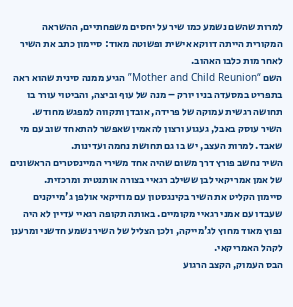למרות שהשם נשמע כמו שיר על יחסים משפחתיים, ההשראה המקורית הייתה דווקא אישית ופשוטה מאוד: סיימון כתב את השיר לאחר מות כלבו האהוב.
השם “Mother and Child Reunion” הגיע ממנה סינית שהוא ראה בתפריט במסעדה בניו יורק – מנה של עוף וביצה, והביטוי עורר בו תחושה רגשית עמוקה של פרידה, אובדן ותקווה למפגש מחודש.
השיר עוסק באבל, געגוע ורצון להאמין שאפשר להתאחד שוב עם מי שאבד. למרות העצב, יש בו גם תחושת נחמה ועדינות.
השיר נחשב פורץ דרך משום שהיה אחד משירי המיינסטרים הראשונים של אמן אמריקאי לבן ששילב רגאיי בצורה אותנטית ומרכזית.
סיימון הקליט את השיר בקינגסטון עם מוזיקאי אולפן ג'מייקנים שעבדו עם אמני רגאיי מקומיים. באותה תקופה רגאיי עדיין לא היה נפוץ מאוד מחוץ לג'מייקה, ולכן הצליל של השיר נשמע חדשני ומרענן לקהל האמריקאי.
הבס העמוק, הקצב הרגוע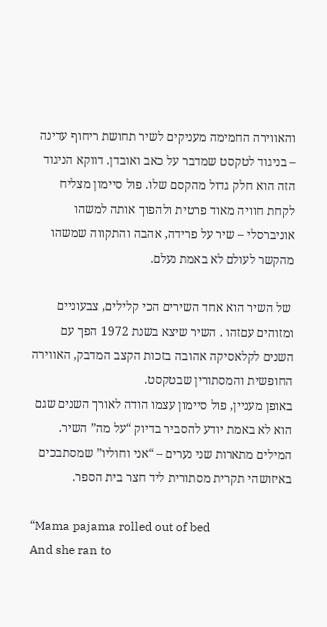והאווירה החמימה מעניקים לשיר תחושת ריחוף עדינה – בניגוד לטקסט שמדבר על כאב ואובדן. דווקא הניגוד הזה הוא חלק גדול מהקסם שלו. פול סיימון מצליח לקחת חוויה מאוד פרטית ולהפוך אותה למשהו אוניברסלי – שיר על פרידה, אהבה והתקווה שמשהו מהקשר לעולם לא באמת נעלם.

 של השיר הוא אחד השירים הכי קלילים, צבעוניים ומזוהים עםזהו . השיר שיצא בשנת 1972 הפך עם השנים לקלאסיקה אהובה בזכות הקצב המדבק, האווירה החופשית והמסתורין שבטקסט.
באופן מעניין, פול סיימון עצמו הודה לאורך השנים שגם הוא לא באמת יודע להסביר בדיוק “על מה” השיר. המילים מתארות שני נערים – “אני וחוליו” שמסתבכים באיזושהי תקרית מסתורית ליד חצר בית הספר.

“Mama pajama rolled out of bed
And she ran to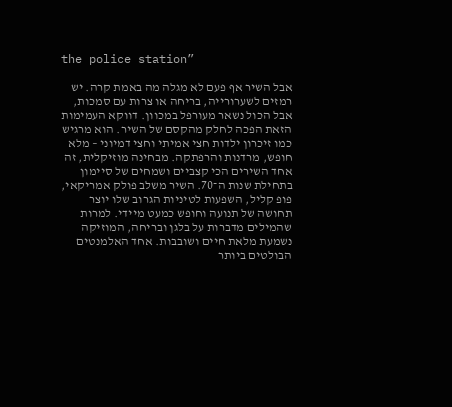the police station”

אבל השיר אף פעם לא מגלה מה באמת קרה. יש רמזים לשערורייה, בריחה או צרות עם סמכות, אבל הכול נשאר מעורפל במכוון. דווקא העמימות הזאת הפכה לחלק מהקסם של השיר. הוא מרגיש כמו זיכרון ילדות חצי אמיתי וחצי דמיוני – מלא חופש, מרדנות והרפתקה. מבחינה מוזיקלית, זה אחד השירים הכי קצביים ושמחים של סיימון בתחילת שנות ה־70. השיר משלב פולק אמריקאי, פופ קליל, השפעות לטיניות הגרוב שלו יוצר תחושה של תנועה וחופש כמעט מיידי. למרות שהמילים מדברות על בלגן ובריחה, המוזיקה נשמעת מלאת חיים ושובבות. אחד האלמנטים הבולטים ביותר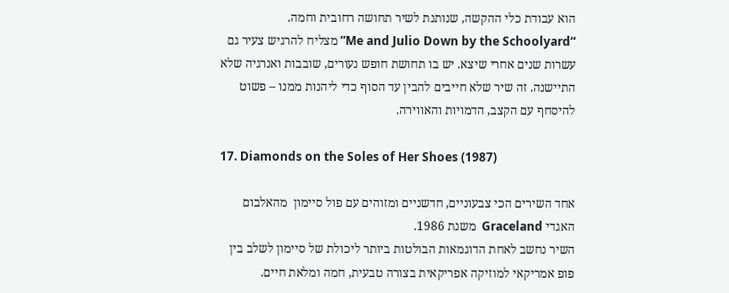הוא עבודת כלי ההקשה, שנותנת לשיר תחושה רחובית וחמה.
“Me and Julio Down by the Schoolyard” מצליח להרגיש צעיר גם עשרות שנים אחרי שיצא. יש בו תחושת חופש נעורים, שובבות ואנרגיה שלא התיישנה. זה שיר שלא חייבים להבין עד הסוף כדי ליהנות ממנו – פשוט להיסחף עם הקצב, הדמויות והאווירה.

17. Diamonds on the Soles of Her Shoes (1987)

אחד השירים הכי צבעוניים, חדשניים ומזוהים עם פול סיימון  מהאלבום האגדי Graceland  משנת 1986.
השיר נחשב לאחת הדוגמאות הבולטות ביותר ליכולת של סיימון לשלב בין פופ אמריקאי למוזיקה אפריקאית בצורה טבעית, חמה ומלאת חיים.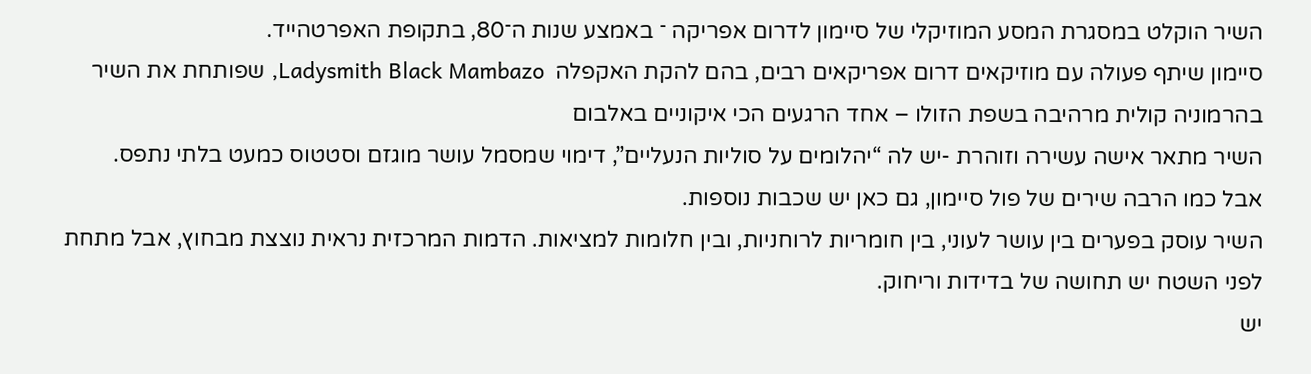השיר הוקלט במסגרת המסע המוזיקלי של סיימון לדרום אפריקה ־ באמצע שנות ה־80, בתקופת האפרטהייד.
סיימון שיתף פעולה עם מוזיקאים דרום אפריקאים רבים, בהם להקת האקפלה  Ladysmith Black Mambazo, שפותחת את השיר בהרמוניה קולית מרהיבה בשפת הזולו – אחד הרגעים הכי איקוניים באלבום
השיר מתאר אישה עשירה וזוהרת -יש לה “יהלומים על סוליות הנעליים”, דימוי שמסמל עושר מוגזם וסטטוס כמעט בלתי נתפס.
אבל כמו הרבה שירים של פול סיימון, גם כאן יש שכבות נוספות.
השיר עוסק בפערים בין עושר לעוני, בין חומריות לרוחניות, ובין חלומות למציאות. הדמות המרכזית נראית נוצצת מבחוץ, אבל מתחת לפני השטח יש תחושה של בדידות וריחוק.
יש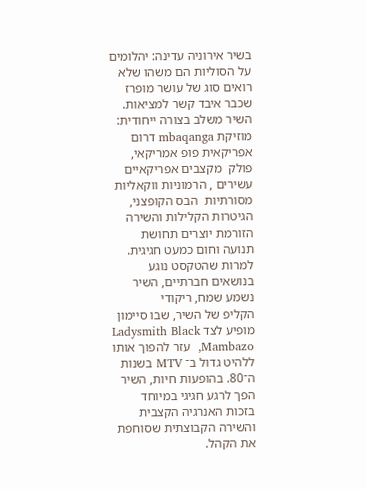בשיר אירוניה עדינה: יהלומים על הסוליות הם משהו שלא רואים סוג של עושר מופרז שכבר איבד קשר למציאות.
השיר משלב בצורה ייחודית: מוזיקת mbaqanga דרום אפריקאית פופ אמריקאי, פולק  מקצבים אפריקאיים עשירים , הרמוניות ווקאליות מסורתיות  הבס הקופצני, הגיטרות הקלילות והשירה הזורמת יוצרים תחושת תנועה וחום כמעט חגיגית. למרות שהטקסט נוגע בנושאים חברתיים, השיר נשמע שמח, ריקודי
הקליפ של השיר, שבו סיימון מופיע לצד Ladysmith Black Mambazo,  עזר להפוך אותו ללהיט גדול ב־ MTV בשנות ה־80. בהופעות חיות, השיר הפך לרגע חגיגי במיוחד בזכות האנרגיה הקצבית והשירה הקבוצתית שסוחפת את הקהל.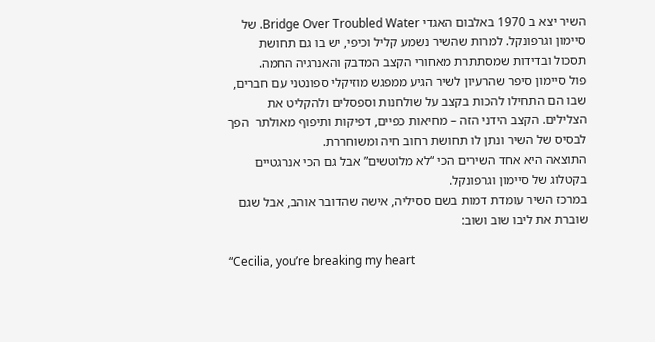השיר יצא ב 1970 באלבום האגדי Bridge Over Troubled Water. של סיימון וגרפונקל. למרות שהשיר נשמע קליל וכיפי, יש בו גם תחושת תסכול ובדידות שמסתתרת מאחורי הקצב המדבק והאנרגיה החמה.
פול סיימון סיפר שהרעיון לשיר הגיע ממפגש מוזיקלי ספונטני עם חברים, שבו הם התחילו להכות בקצב על שולחנות וספסלים ולהקליט את הצלילים. הקצב הידני הזה – מחיאות כפיים, דפיקות ותיפוף מאולתר  הפך לבסיס של השיר ונתן לו תחושת רחוב חיה ומשוחררת.
התוצאה היא אחד השירים הכי “לא מלוטשים” אבל גם הכי אנרגטיים בקטלוג של סיימון וגרפונקל.
במרכז השיר עומדת דמות בשם ססיליה, אישה שהדובר אוהב, אבל שגם שוברת את ליבו שוב ושוב:

“Cecilia, you’re breaking my heart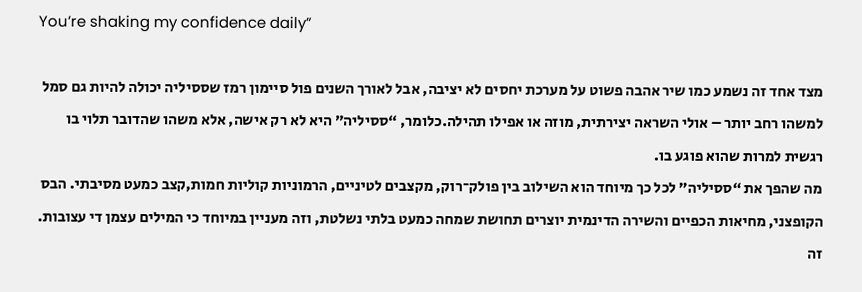You’re shaking my confidence daily”

מצד אחד זה נשמע כמו שיר אהבה פשוט על מערכת יחסים לא יציבה, אבל לאורך השנים פול סיימון רמז שססיליה יכולה להיות גם סמל למשהו רחב יותר – אולי השראה יצירתית, מוזה או אפילו תהילה.כלומר, “ססיליה” היא לא רק אישה, אלא משהו שהדובר תלוי בו רגשית למרות שהוא פוגע בו.
מה שהפך את “ססיליה” לכל כך מיוחד הוא השילוב בין פולק־רוק, מקצבים לטיניים, הרמוניות קוליות חמות,קצב כמעט מסיבתי. הבס הקופצני, מחיאות הכפיים והשירה הדינמית יוצרים תחושת שמחה כמעט בלתי נשלטת, וזה מעניין במיוחד כי המילים עצמן די עצובות.
זה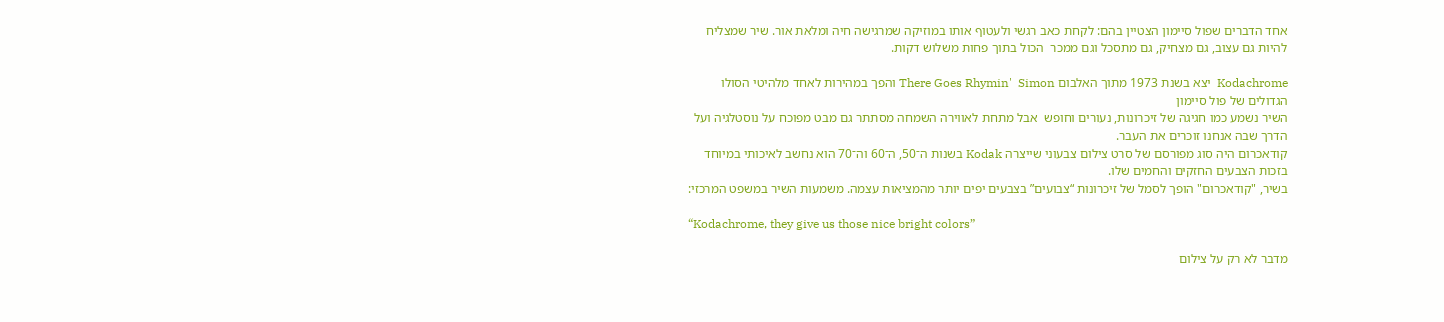אחד הדברים שפול סיימון הצטיין בהם: לקחת כאב רגשי ולעטוף אותו במוזיקה שמרגישה חיה ומלאת אור. שיר שמצליח להיות גם עצוב, גם מצחיק, גם מתסכל וגם ממכר  הכול בתוך פחות משלוש דקות.

Kodachrome  יצא בשנת 1973 מתוך האלבום There Goes Rhymin'  Simon והפך במהירות לאחד מלהיטי הסולו הגדולים של פול סיימון
השיר נשמע כמו חגיגה של זיכרונות, נעורים וחופש  אבל מתחת לאווירה השמחה מסתתר גם מבט מפוכח על נוסטלגיה ועל הדרך שבה אנחנו זוכרים את העבר.
קודאכרום היה סוג מפורסם של סרט צילום צבעוני שייצרה Kodak בשנות ה־50, ה־60 וה־70 הוא נחשב לאיכותי במיוחד בזכות הצבעים החזקים והחמים שלו.
בשיר, "קודאכרום" הופך לסמל של זיכרונות “צבועים” בצבעים יפים יותר מהמציאות עצמה. משמעות השיר במשפט המרכזי:

“Kodachrome, they give us those nice bright colors”

מדבר לא רק על צילום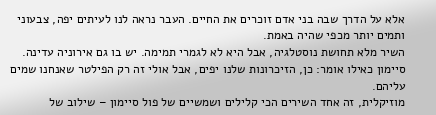אלא על הדרך שבה בני אדם זוכרים את החיים. העבר נראה לנו לעיתים יפה, צבעוני ותמים יותר מכפי שהיה באמת.
השיר מלא תחושת נוסטלגיה, אבל היא לא לגמרי תמימה. יש בו גם אירוניה עדינה. סיימון כאילו אומר: כן, הזיכרונות שלנו יפים, אבל אולי זה רק הפילטר שאנחנו שמים עליהם.
מוזיקלית, זה אחד השירים הכי קלילים ושמשיים של פול סיימון – שילוב של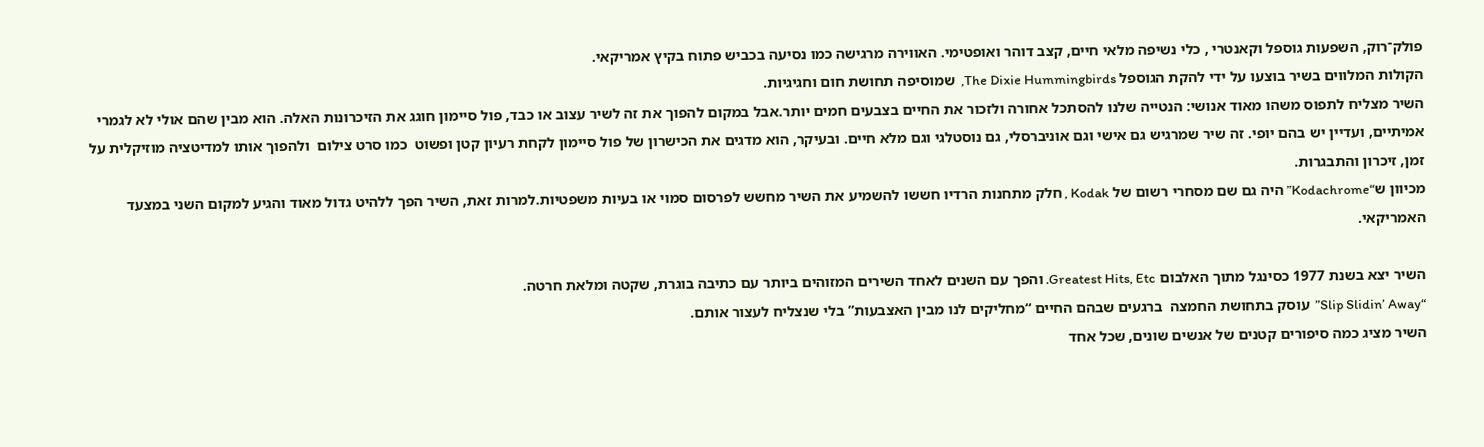פולק־רוק, השפעות גוספל וקאנטרי , כלי נשיפה מלאי חיים, קצב דוהר ואופטימי. האווירה מרגישה כמו נסיעה בכביש פתוח בקיץ אמריקאי.
הקולות המלווים בשיר בוצעו על ידי להקת הגוספל The Dixie Hummingbirds,  שמוסיפה תחושת חום וחגיגיות.
השיר מצליח לתפוס משהו מאוד אנושי: הנטייה שלנו להסתכל אחורה ולזכור את החיים בצבעים חמים יותר.אבל במקום להפוך את זה לשיר עצוב או כבד, פול סיימון חוגג את הזיכרונות האלה. הוא מבין שהם אולי לא לגמרי אמיתיים, ועדיין יש בהם יופי. זה שיר שמרגיש גם אישי וגם אוניברסלי, גם נוסטלגי וגם מלא חיים. ובעיקר, הוא מדגים את הכישרון של פול סיימון לקחת רעיון קטן ופשוט  כמו סרט צילום  ולהפוך אותו למדיטציה מוזיקלית על זמן, זיכרון והתבגרות.
מכיוון ש“Kodachrome” היה גם שם מסחרי רשום של Kodak , חלק מתחנות הרדיו חששו להשמיע את השיר מחשש לפרסום סמוי או בעיות משפטיות.למרות זאת, השיר הפך ללהיט גדול מאוד והגיע למקום השני במצעד האמריקאי.

השיר יצא בשנת 1977 כסינגל מתוך האלבום Greatest Hits, Etc. והפך עם השנים לאחד השירים המזוהים ביותר עם כתיבה בוגרת, שקטה ומלאת חרטה.
“Slip Slidin’ Away”  עוסק בתחושת החמצה  ברגעים שבהם החיים “מחליקים לנו מבין האצבעות” בלי שנצליח לעצור אותם.
השיר מציג כמה סיפורים קטנים של אנשים שונים, שכל אחד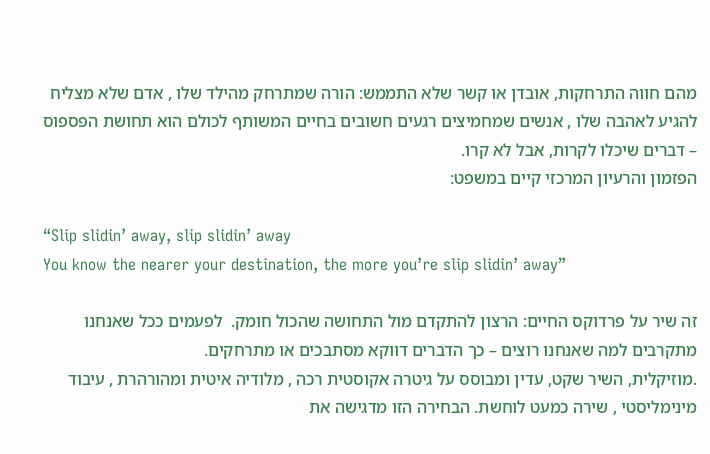מהם חווה התרחקות, אובדן או קשר שלא התממש: הורה שמתרחק מהילד שלו , אדם שלא מצליח להגיע לאהבה שלו , אנשים שמחמיצים רגעים חשובים בחיים המשותף לכולם הוא תחושת הפספוס – דברים שיכלו לקרות, אבל לא קרו.
הפזמון והרעיון המרכזי קיים במשפט:

“Slip slidin’ away, slip slidin’ away
You know the nearer your destination, the more you’re slip slidin’ away”

זה שיר על פרדוקס החיים: הרצון להתקדם מול התחושה שהכול חומק.  לפעמים ככל שאנחנו מתקרבים למה שאנחנו רוצים – כך הדברים דווקא מסתבכים או מתרחקים.
.מוזיקלית, השיר שקט, עדין ומבוסס על גיטרה אקוסטית רכה , מלודיה איטית ומהורהרת , עיבוד מינימליסטי , שירה כמעט לוחשת. הבחירה הזו מדגישה את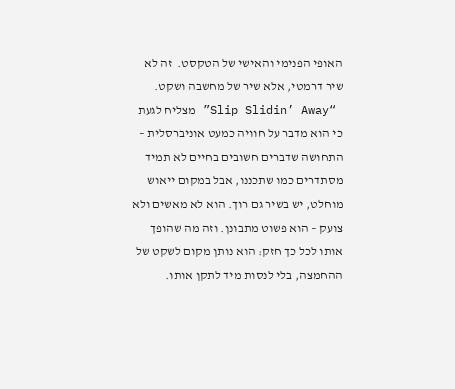האופי הפנימי והאישי של הטקסט.  זה לא שיר דרמטי, אלא שיר של מחשבה ושקט.
 “Slip Slidin’ Away” מצליח לגעת כי הוא מדבר על חוויה כמעט אוניברסלית – התחושה שדברים חשובים בחיים לא תמיד מסתדרים כמו שתכננו, אבל במקום ייאוש מוחלט, יש בשיר גם רוך. הוא לא מאשים ולא צועק – הוא פשוט מתבונן. וזה מה שהופך אותו לכל כך חזק: הוא נותן מקום לשקט של ההחמצה, בלי לנסות מיד לתקן אותו.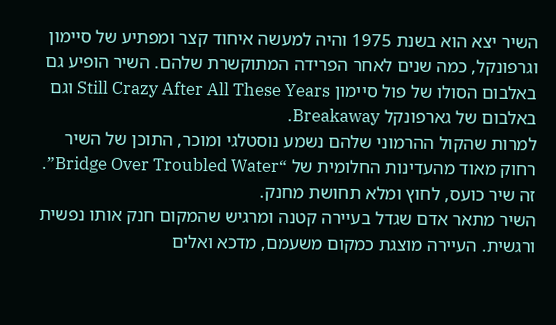השיר יצא הוא בשנת 1975 והיה למעשה איחוד קצר ומפתיע של סיימון וגרפונקל, כמה שנים לאחר הפרידה המתוקשרת שלהם. השיר הופיע גם באלבום הסולו של פול סיימון Still Crazy After All These Years וגם באלבום של גארפונקל Breakaway.
למרות שהקול ההרמוני שלהם נשמע נוסטלגי ומוכר, התוכן של השיר רחוק מאוד מהעדינות החלומית של “Bridge Over Troubled Water”. זה שיר כועס, לחוץ ומלא תחושת מחנק.
השיר מתאר אדם שגדל בעיירה קטנה ומרגיש שהמקום חנק אותו נפשית ורגשית. העיירה מוצגת כמקום משעמם, מדכא ואלים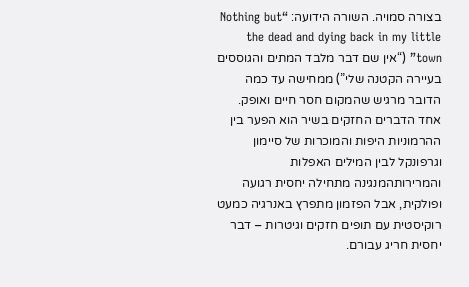בצורה סמויה. השורה הידועה: “Nothing but the dead and dying back in my little town” (“אין שם דבר מלבד המתים והגוססים בעיירה הקטנה שלי”) ממחישה עד כמה הדובר מרגיש שהמקום חסר חיים ואופק.
אחד הדברים החזקים בשיר הוא הפער בין ההרמוניות היפות והמוכרות של סיימון וגרפונקל לבין המילים האפלות והמרירותהמנגינה מתחילה יחסית רגועה ופולקית, אבל הפזמון מתפרץ באנרגיה כמעט רוקיסטית עם תופים חזקים וגיטרות – דבר יחסית חריג עבורם.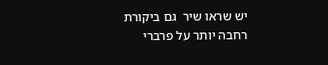יש שראו שיר  גם ביקורת רחבה יותר על פרברי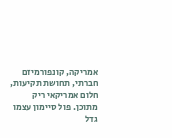אמריקה, קונפורמיזם חברתי, תחושת תקיעות, חלום אמריקאי ריק מתוכן. פול סיימון עצמו גדל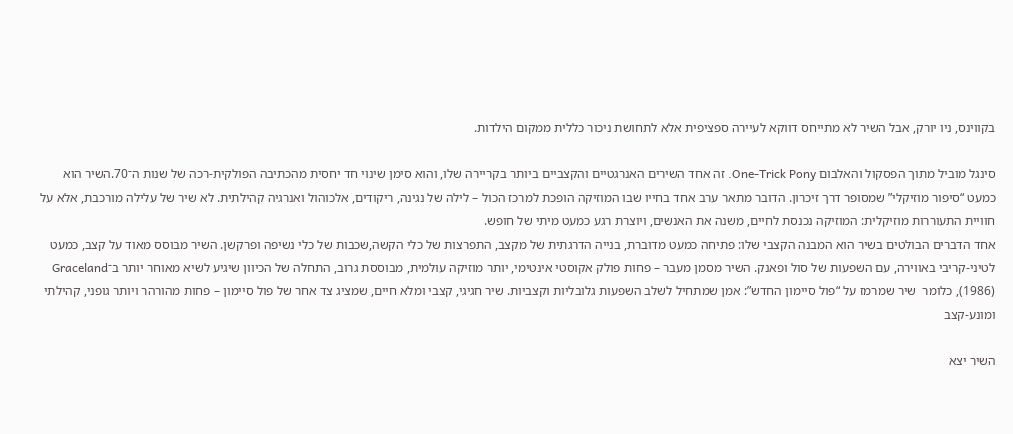בקווינס, ניו יורק, אבל השיר לא מתייחס דווקא לעיירה ספציפית אלא לתחושת ניכור כללית ממקום הילדות.

סינגל מוביל מתוך הפסקול והאלבום One-Trick Pony. זה אחד השירים האנרגטיים והקצביים ביותר בקריירה שלו, והוא סימן שינוי חד יחסית מהכתיבה הפולקית-רכה של שנות ה־70.השיר הוא כמעט “סיפור מוזיקלי” שמסופר דרך זיכרון. הדובר מתאר ערב אחד בחייו שבו המוזיקה הופכת למרכז הכול – לילה של נגינה, ריקודים, אלכוהול ואנרגיה קהילתית. לא שיר של עלילה מורכבת, אלא על חוויית התעוררות מוזיקלית: המוזיקה נכנסת לחיים, משנה את האנשים, ויוצרת רגע כמעט מיתי של חופש.
אחד הדברים הבולטים בשיר הוא המבנה הקצבי שלו: פתיחה כמעט מדוברת, בנייה הדרגתית של מקצב, התפרצות של כלי הקשה,שכבות של כלי נשיפה ופרקשן. השיר מבוסס מאוד על קצב, כמעט לטיני-קריבי באווירה, עם השפעות של סול ופאנק. השיר מסמן מעבר – פחות פולק אקוסטי אינטימי, יותר מוזיקה עולמית, מבוססת גרוב, התחלה של הכיוון שיגיע לשיא מאוחר יותר ב־Graceland (1986), כלומר  שיר שמרמז על “פול סיימון החדש”: אמן שמתחיל לשלב השפעות גלובליות וקצביות. שיר חגיגי, קצבי ומלא חיים, שמציג צד אחר של פול סיימון – פחות מהורהר ויותר גופני, קהילתי ומונע-קצב

השיר יצא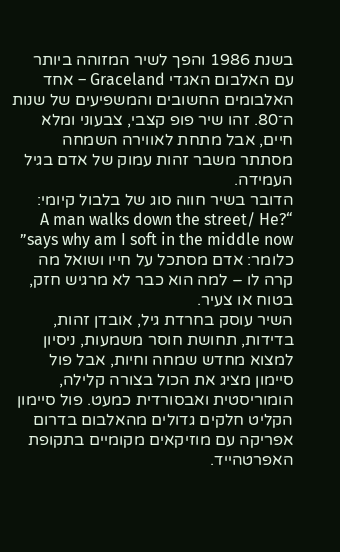בשנת 1986 והפך לשיר המזוהה ביותר עם האלבום האגדי Graceland – אחד האלבומים החשובים והמשפיעים של שנות ה־80. זהו שיר פופ קצבי, צבעוני ומלא חיים, אבל מתחת לאווירה השמחה מסתתר משבר זהות עמוק של אדם בגיל העמידה.
הדובר בשיר חווה סוג של בלבול קיומי: “?A man walks down the street/ He says why am I soft in the middle now” כלומר: אדם מסתכל על חייו ושואל מה קרה לו – למה הוא כבר לא מרגיש חזק, בטוח או צעיר.
השיר עוסק בחרדת גיל, אובדן זהות, בדידות, תחושת חוסר משמעות, ניסיון למצוא מחדש שמחה וחיות, אבל פול סיימון מציג את הכול בצורה קלילה, הומוריסטית ואבסורדית כמעט. פול סיימון הקליט חלקים גדולים מהאלבום בדרום אפריקה עם מוזיקאים מקומיים בתקופת האפרטהייד.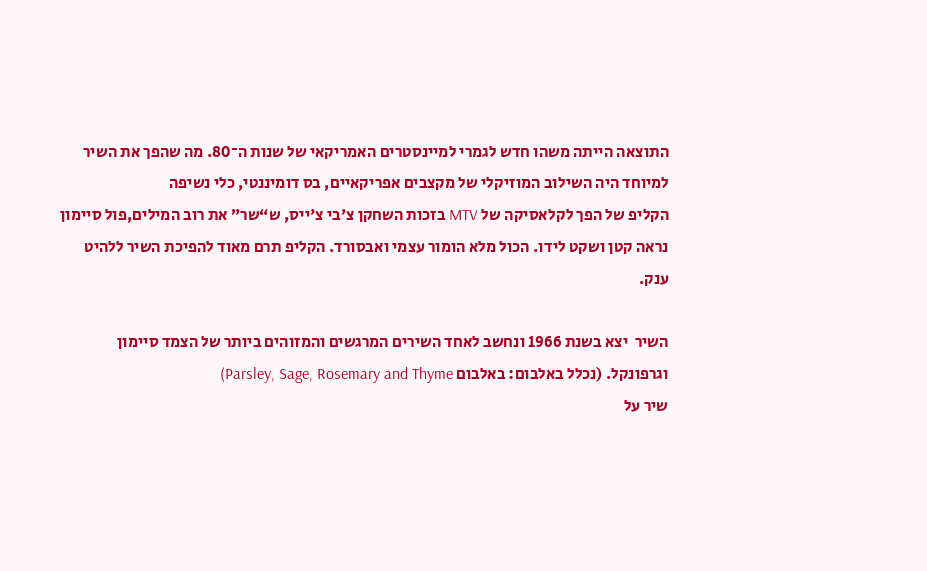התוצאה הייתה משהו חדש לגמרי למיינסטרים האמריקאי של שנות ה־80. מה שהפך את השיר למיוחד היה השילוב המוזיקלי של מקצבים אפריקאיים, בס דומיננטי, כלי נשיפה
הקליפ של הפך לקלאסיקה של MTV בזכות השחקן צ'בי צ'ייס, ש“שר” את רוב המילים,פול סיימון נראה קטן ושקט לידו. הכול מלא הומור עצמי ואבסורד. הקליפ תרם מאוד להפיכת השיר ללהיט ענק.

השיר  יצא בשנת 1966 ונחשב לאחד השירים המרגשים והמזוהים ביותר של הצמד סיימון וגרפונקל. (נכלל באלבום: באלבום Parsley, Sage, Rosemary and Thyme)
שיר על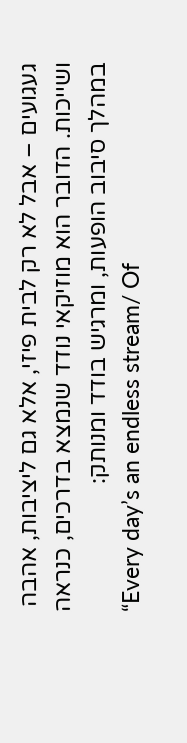געגועים – אבל לא רק לבית פיזי, אלא גם ליציבות, אהבה ושייכות. הדובר הוא מוזיקאי נודד שנמצא בדרכים, כנראה במהלך סיבוב הופעות, ומרגיש בודד ומנותק:
“Every day’s an endless stream/ Of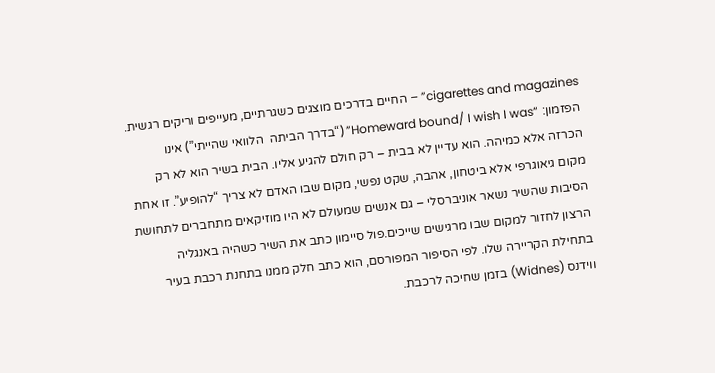cigarettes and magazines” – החיים בדרכים מוצגים כשגרתיים, מעייפים וריקים רגשית.
הפזמון: “Homeward bound/ I wish I was” (“בדרך הביתה  הלוואי שהייתי”) אינו  הכרזה אלא כמיהה. הוא עדיין לא בבית – רק חולם להגיע אליו. הבית בשיר הוא לא רק מקום גיאוגרפי אלא ביטחון, אהבה, שקט נפשי, מקום שבו האדם לא צריך “להופיע”. זו אחת הסיבות שהשיר נשאר אוניברסלי – גם אנשים שמעולם לא היו מוזיקאים מתחברים לתחושת הרצון לחזור למקום שבו מרגישים שייכים.פול סיימון כתב את השיר כשהיה באנגליה בתחילת הקריירה שלו. לפי הסיפור המפורסם, הוא כתב חלק ממנו בתחנת רכבת בעיר ווידנס (Widnes) בזמן שחיכה לרכבת.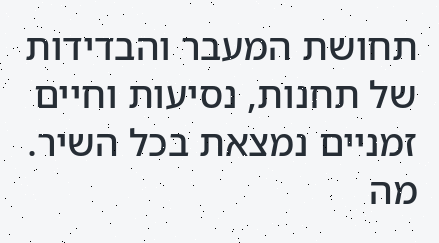תחושת המעבר והבדידות של תחנות, נסיעות וחיים זמניים נמצאת בכל השיר.
מה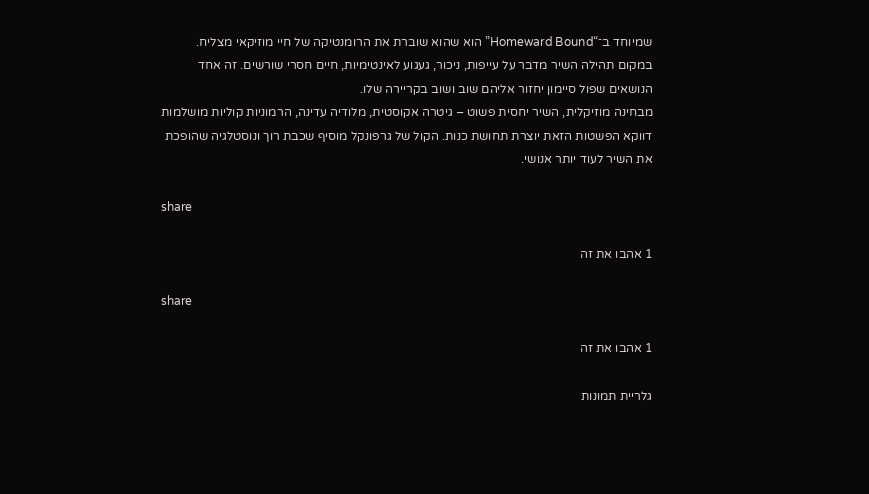שמיוחד ב־“Homeward Bound” הוא שהוא שוברת את הרומנטיקה של חיי מוזיקאי מצליח. במקום תהילה השיר מדבר על עייפות, ניכור, געגוע לאינטימיות, חיים חסרי שורשים. זה אחד הנושאים שפול סיימון יחזור אליהם שוב ושוב בקריירה שלו.
מבחינה מוזיקלית, השיר יחסית פשוט – גיטרה אקוסטית, מלודיה עדינה, הרמוניות קוליות מושלמות דווקא הפשטות הזאת יוצרת תחושת כנות. הקול של גרפונקל מוסיף שכבת רוך ונוסטלגיה שהופכת את השיר לעוד יותר אנושי.

share

1 אהבו את זה

share

1 אהבו את זה

גלריית תמונות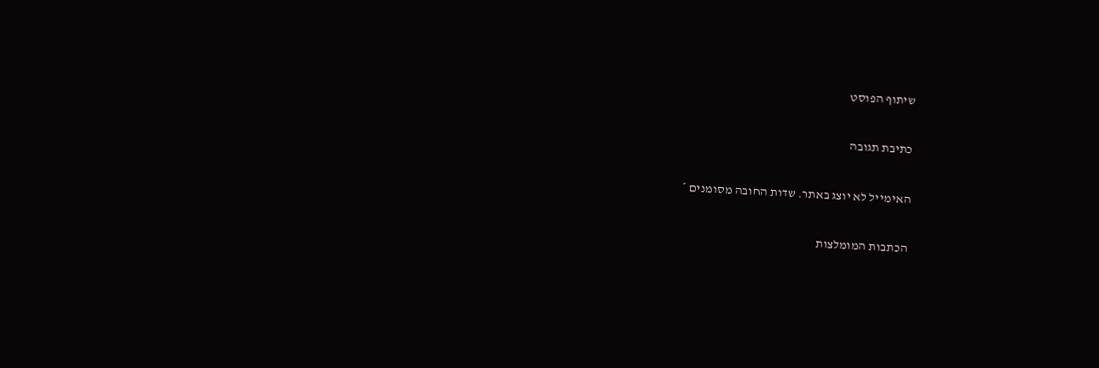שיתוף הפוסט

כתיבת תגובה

האימייל לא יוצג באתר. שדות החובה מסומנים *

הכתבות המומלצות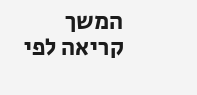המשך קריאה לפי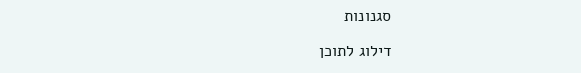סגנונות

דילוג לתוכן